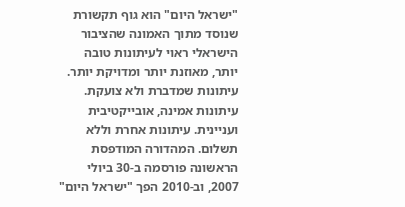"ישראל היום" הוא גוף תקשורת שנוסד מתוך האמונה שהציבור הישראלי ראוי לעיתונות טובה יותר, מאוזנת יותר ומדויקת יותר. עיתונות שמדברת ולא צועקת. עיתונות אמינה, אובייקטיבית ועניינית. עיתונות אחרת וללא תשלום. המהדורה המודפסת הראשונה פורסמה ב-30 ביולי 2007, וב-2010 הפך "ישראל היום"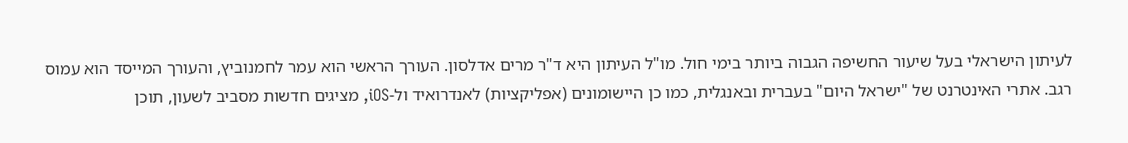לעיתון הישראלי בעל שיעור החשיפה הגבוה ביותר בימי חול. מו"ל העיתון היא ד"ר מרים אדלסון. העורך הראשי הוא עמר לחמנוביץ, והעורך המייסד הוא עמוס רגב. אתרי האינטרנט של "ישראל היום" בעברית ובאנגלית, כמו כן היישומונים (אפליקציות) לאנדרואיד ול-iOS, מציגים חדשות מסביב לשעון, תוכן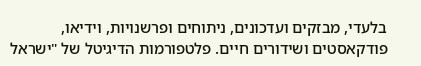בלעדי, מבזקים ועדכונים, ניתוחים ופרשנויות, וידיאו, פודקאסטים ושידורים חיים. פלטפורמות הדיגיטל של "ישראל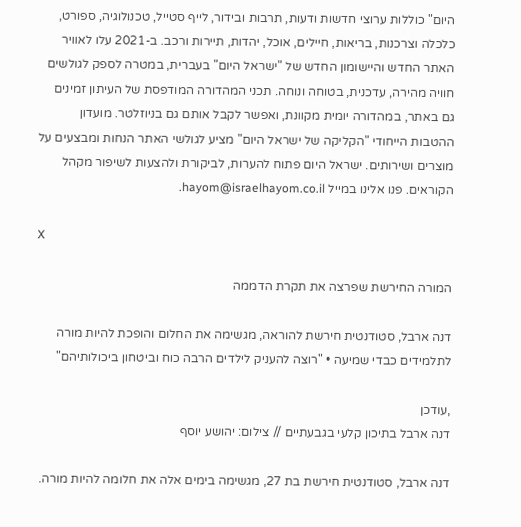היום" כוללות ערוצי חדשות ודעות, תרבות ובידור, לייף סטייל, טכנולוגיה, ספורט, כלכלה וצרכנות, בריאות, חיילים, אוכל, יהדות, תיירות ורכב. ב-2021 עלו לאוויר האתר החדש והיישומון החדש של "ישראל היום" בעברית, במטרה לספק לגולשים חוויה מהירה, עדכנית, בטוחה ונוחה. תכני המהדורה המודפסת של העיתון זמינים גם באתר, במהדורה יומית מקוונת, ואפשר לקבל אותם גם בניוזלטר. מועדון ההטבות הייחודי "הקליקה של ישראל היום" מציע לגולשי האתר הנחות ומבצעים על מוצרים ושירותים. ישראל היום פתוח להערות, לביקורת ולהצעות לשיפור מקהל הקוראים. פנו אלינו במייל hayom@israelhayom.co.il.

X

המורה החירשת שפרצה את תקרת הדממה

דנה ארבל, סטודנטית חירשת להוראה, מגשימה את החלום והופכת להיות מורה לתלמידים כבדי שמיעה • "רוצה להעניק לילדים הרבה כוח וביטחון ביכולותיהם"

,עודכן
דנה ארבל בתיכון קלעי בגבעתיים // צילום: יהושע יוסף

דנה ארבל, סטודנטית חירשת בת 27, מגשימה בימים אלה את חלומה להיות מורה.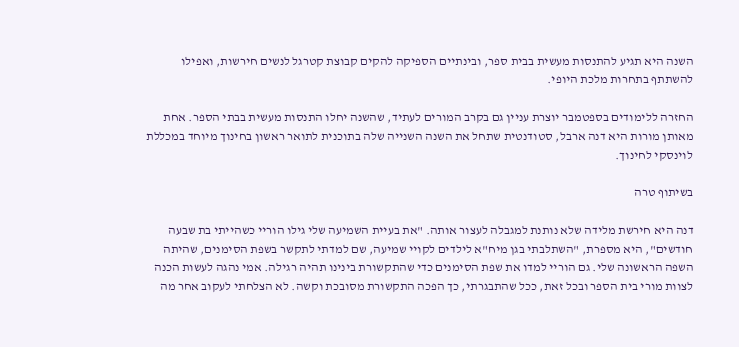השנה היא תגיע להתנסות מעשית בבית ספר, ובינתיים הספיקה להקים קבוצת קטרגל לנשים חירשות, ואפילו להשתתף בתחרות מלכת היופי.

החזרה ללימודים בספטמבר יוצרת עניין גם בקרב המורים לעתיד, שהשנה יחלו התנסות מעשית בבתי הספר. אחת מאותן מורות היא דנה ארבל, סטודנטית שתחל את השנה השנייה שלה בתוכנית לתואר ראשון בחינוך מיוחד במכללת לוינסקי לחינוך.

בשיתוף טרה

דנה היא חירשת מלידה שלא נותנת למגבלה לעצור אותה. "את בעיית השמיעה שלי גילו הוריי כשהייתי בת שבעה חודשים", היא מספרת, "השתלבתי בגן מיח"א לילדים לקויי שמיעה, שם למדתי לתקשר בשפת הסימנים, שהיתה השפה הראשונה שלי. גם הוריי למדו את שפת הסימנים כדי שהתקשורת בינינו תהיה רגילה. אמי נהגה לעשות הכנה לצוות מורי בית הספר ובכל זאת, ככל שהתבגרתי, כך הפכה התקשורת מסובכת וקשה. לא הצלחתי לעקוב אחר מה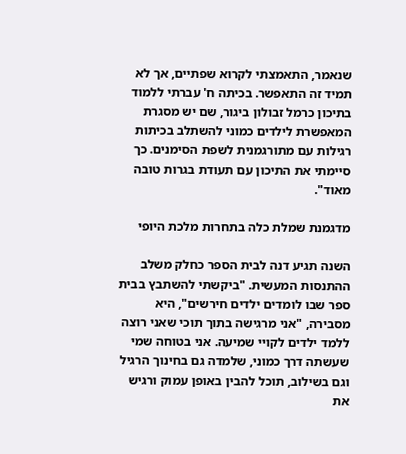שנאמר, התאמצתי לקרוא שפתיים, אך לא תמיד זה התאפשר. בכיתה ח' עברתי ללמוד בתיכון כרמל זבולון ביגור, שם יש מסגרת המאפשרת לילדים כמוני להשתלב בכיתות רגילות עם מתורגמנית לשפת הסימנים. כך סיימתי את התיכון עם תעודת בגרות טובה מאוד".

מדגמנת שמלת כלה בתחרות מלכת היופי

השנה תגיע דנה לבית הספר כחלק משלב ההתנסות המעשית. "ביקשתי להשתבץ בבית ספר שבו לומדים ילדים חירשים", היא מסבירה, "אני מרגישה בתוך תוכי שאני רוצה ללמד ילדים לקויי שמיעה. אני בטוחה שמי שעשתה דרך כמוני, שלמדה גם בחינוך הרגיל וגם בשילוב, תוכל להבין באופן עמוק ורגיש את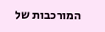המורכבות של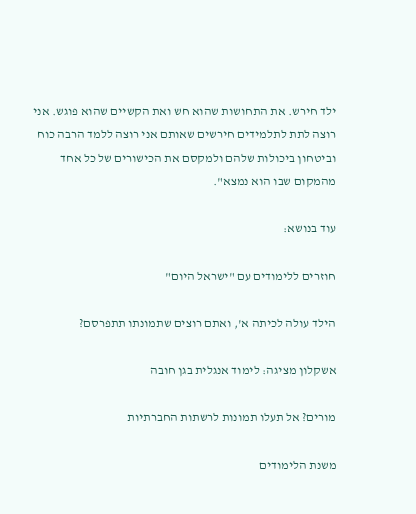ילד חירש. את התחושות שהוא חש ואת הקשיים שהוא פוגש. אני רוצה לתת לתלמידים חירשים שאותם אני רוצה ללמד הרבה כוח וביטחון ביכולות שלהם ולמקסם את הכישורים של כל אחד מהמקום שבו הוא נמצא".

עוד בנושא:

חוזרים ללימודים עם "ישראל היום"

הילד עולה לכיתה א', ואתם רוצים שתמונתו תתפרסם?

אשקלון מציגה: לימוד אנגלית בגן חובה

מורים? אל תעלו תמונות לרשתות החברתיות

משנת הלימודים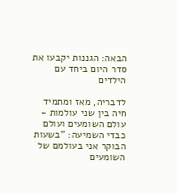הבאה: הגננות יקבעו את סדר היום ביחד עם הילדים

לדבריה, מאז ומתמיד חיה בין שני עולמות - עולם השומעים ועולם כבדי השמיעה: "בשעות הבוקר אני בעולמם של השומעים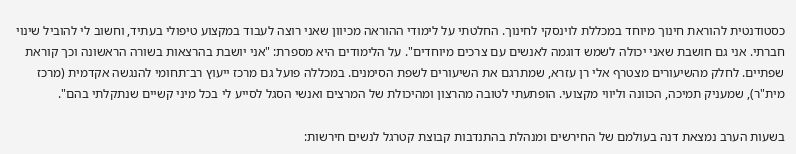כסטודנטית להוראת חינוך מיוחד במכללת לוינסקי לחינוך. החלטתי על לימודי ההוראה מכיוון שאני רוצה לעבוד במקצוע טיפולי בעתיד, וחשוב לי להוביל שינוי חברתי. אני גם חושבת שאני יכולה לשמש דוגמה לאנשים עם צרכים מיוחדים". על הלימודים היא מספרת: "אני יושבת בהרצאות בשורה הראשונה וכך קוראת שפתיים. לחלק מהשיעורים מצטרף אלי רן עזרא, שמתרגם את השיעורים לשפת הסימנים. במכללה פועל גם מרכז ייעוץ רב־תחומי להנגשה אקדמית (מרכז מית"ר), שמעניק תמיכה, הכוונה וליווי מקצועי. הופתעתי לטובה מהרצון ומהיכולת של המרצים ואנשי הסגל לסייע לי בכל מיני קשיים שנתקלתי בהם".

בשעות הערב נמצאת דנה בעולמם של החירשים ומנהלת בהתנדבות קבוצת קטרגל לנשים חירשות: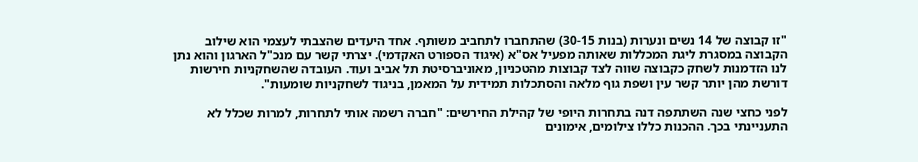"זו קבוצה של 14 נשים ונערות (בנות 30-15) שהתחברו לתחביב משותף. אחד היעדים שהצבתי לעצמי הוא שילוב הקבוצה במסגרת ליגת המכללות שאותה מפעיל אס"א (איגוד הספורט האקדמי). יצרתי קשר עם מנכ"ל הארגון והוא נתן לנו הזדמנות לשחק כקבוצה שווה לצד קבוצות מהטכניון, מאוניברסיטת תל אביב ועוד. העובדה שהשחקניות חירשות דורשת מהן יותר קשר עין ושפת גוף מלאה והסתכלות תמידית על המאמן, בניגוד לשחקניות שומעות".

לפני כחצי שנה השתתפה דנה בתחרות היופי של קהילת החירשים: "חברה רשמה אותי לתחרות, למרות שכלל לא התעניינתי בכך. ההכנות כללו צילומים, אימונים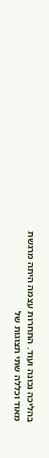בהליכה נכונה ועוד. התחרות עצמה היתה מרגשת מאוד וכללה שתי תצוגות של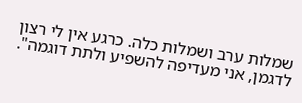שמלות ערב ושמלות כלה. כרגע אין לי רצון לדגמן, אני מעדיפה להשפיע ולתת דוגמה".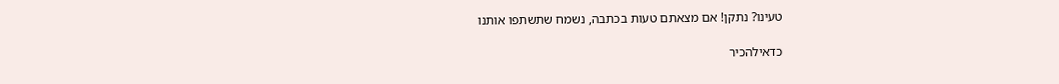טעינו? נתקן! אם מצאתם טעות בכתבה, נשמח שתשתפו אותנו

כדאילהכיר